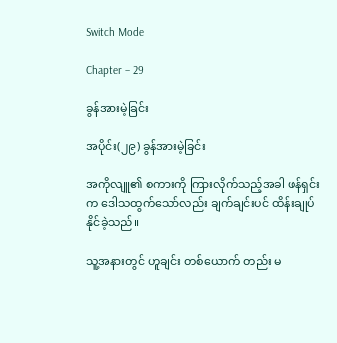Switch Mode

Chapter – 29

ခွန်အားမဲ့ခြင်း

အပိုင်း(၂၉) ခွန်အားမဲ့ခြင်း

အကိုလျူ၏ စကားကို ကြားလိုက်သည့်အခါ ဖန်ရှင်းက ဒေါသထွက်သော်လည်း ချက်ချင်းပင် ထိန်းချုပ်နိုင်ခဲ့သည်။

သူ့အနားတွင် ဟူချင်း တစ်ယောက် တည်း မ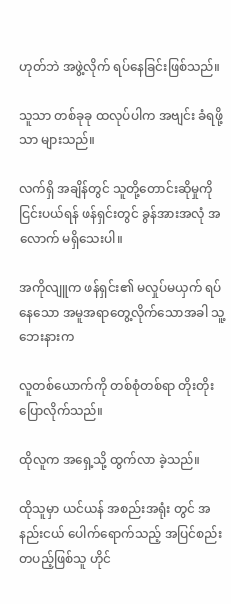ဟုတ်ဘဲ အဖွဲ့လိုက် ရပ်နေခြင်းဖြစ်သည်။

သူသာ တစ်ခုခု ထလုပ်ပါက အဗျင်း ခံရဖို့သာ များသည်။

လက်ရှိ အချိန်တွင် သူတို့တောင်းဆိုမှုကို ငြင်းပယ်ရန် ဖန်ရှင်းတွင် ခွန်အားအလုံ အလောက် မရှိသေးပါ။

အကိုလျူက ဖန်ရှင်း၏ မလှုပ်မယှက် ရပ်နေသော အမူအရာတွေ့လိုက်သောအခါ သူ့ဘေးနားက

လူတစ်ယောက်ကို တစ်စုံတစ်ရာ တိုးတိုး ပြောလိုက်သည်။

ထိုလူက အရှေ့သို့ ထွက်လာ ခဲ့သည်။

ထိုသူမှာ ယင်ယန် အစည်းအရုံး တွင် အနည်းငယ် ပေါက်ရောက်သည့် အပြင်စည်း တပည့်ဖြစ်သူ ဟိုင်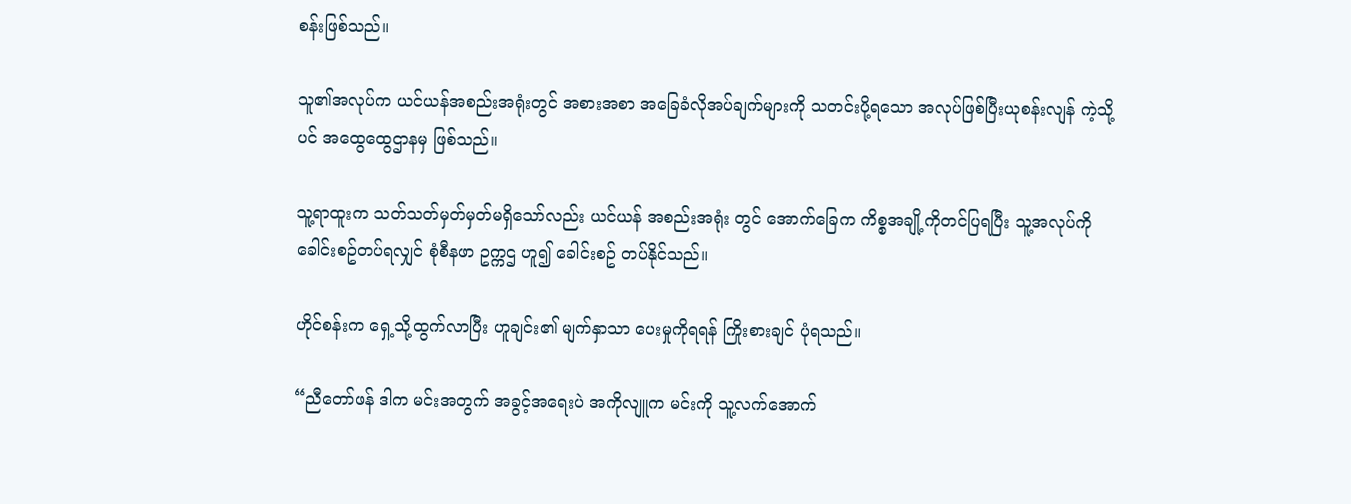စန်းဖြစ်သည်။

သူ၏အလုပ်က ယင်ယန်အစည်းအရုံးတွင် အစားအစာ အခြေခံလိုအပ်ချက်များကို သတင်းပို့ရသော အလုပ်ဖြစ်ပြီးယုစန်းလျန် ကဲ့သို့ပင် အထွေထွေဌာနမှ ဖြစ်သည်။

သူ့ရာထူးက သတ်သတ်မှတ်မှတ်မရှိသော်လည်း ယင်ယန် အစည်းအရုံး တွင် အောက်ခြေက ကိစ္စအချို့ကိုတင်ပြရပြီး သူ့အလုပ်ကို ခေါင်းစဥ်တပ်ရလျှင် စုံစီနဖာ ဥက္ကဌ ဟူ၍ ခေါင်းစဥ် တပ်နိုင်သည်။

ဟိုင်စန်းက ရှေ့သို့ထွက်လာပြီး ဟူချင်း၏ မျက်နှာသာ ပေးမှုကိုရရန် ကြိုးစားချင် ပုံရသည်။

“ညီတော်ဖန် ဒါက မင်းအတွက် အခွင့်အရေးပဲ အကိုလျူက မင်းကို သူ့လက်အောက်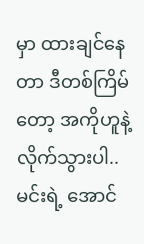မှာ ထားချင်နေတာ ဒီတစ်ကြိမ်တော့ အကိုဟူနဲ့ လိုက်သွားပါ.. မင်းရဲ့ အောင်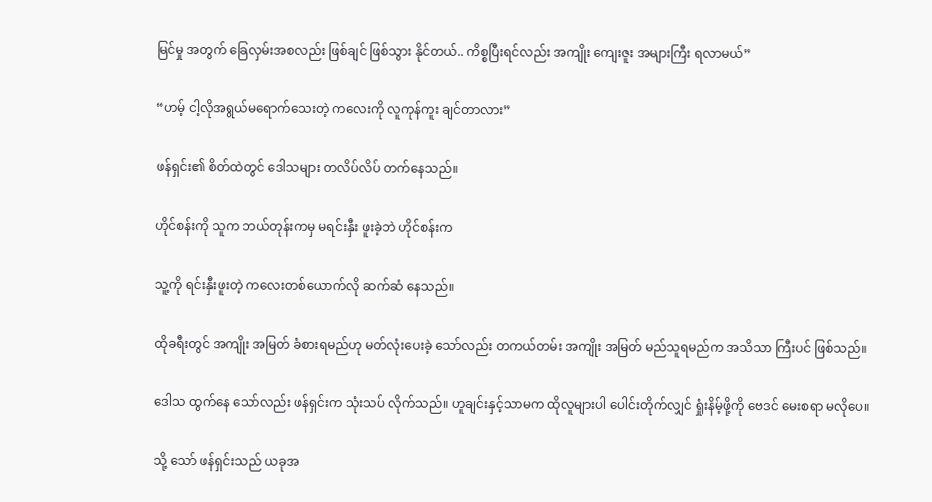မြင်မှု အတွက် ခြေလှမ်းအစလည်း ဖြစ်ချင် ဖြစ်သွား နိုင်တယ်.. ကိစ္စပြီးရင်လည်း အကျိုး ကျေးဇူး အများကြီး ရလာမယ်”

“ဟမ့် ငါ့လိုအရွယ်မရောက်သေးတဲ့ ကလေးကို လူကုန်ကူး ချင်တာလား”

ဖန်ရှင်း၏ စိတ်ထဲတွင် ဒေါသများ တလိပ်လိပ် တက်နေသည်။

ဟိုင်စန်းကို သူက ဘယ်တုန်းကမှ မရင်းနှီး ဖူးခဲ့ဘဲ ဟိုင်စန်းက

သူ့ကို ရင်းနှီးဖူးတဲ့ ကလေးတစ်ယောက်လို ဆက်ဆံ နေသည်။

ထိုခရီးတွင် အကျိုး အမြတ် ခံစားရမည်ဟု မတ်လုံးပေးခဲ့ သော်လည်း တကယ်တမ်း အကျိုး အမြတ် မည်သူရမည်က အသိသာ ကြီးပင် ဖြစ်သည်။

ဒေါသ ထွက်နေ သော်လည်း ဖန်ရှင်းက သုံးသပ် လိုက်သည်။ ဟူချင်းနှင့်သာမက ထိုလူများပါ ပေါင်းတိုက်လျှင် ရှုံးနိမ့်ဖို့ကို ဗေဒင် မေးစရာ မလိုပေ။

သို့ သော် ဖန်ရှင်းသည် ယခုအ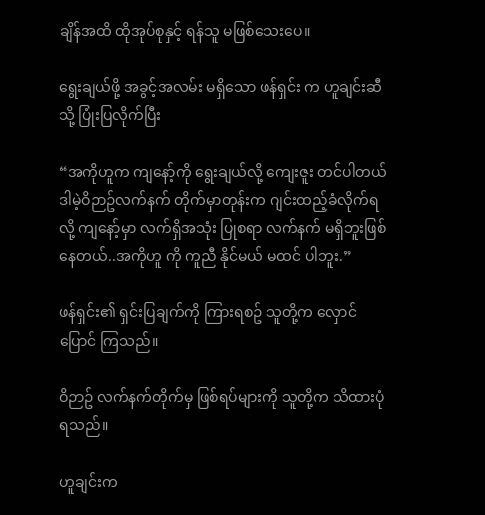ချိန်အထိ ထိုအုပ်စုနှင့် ရန်သူ မဖြစ်သေးပေ။

ရွေးချယ်ဖို့ အခွင့်အလမ်း မရှိသော ဖန်ရှင်း က ဟူချင်းဆီသို့ ပြုံးပြလိုက်ပြီး

“အကိုဟူက ကျနော့်ကို ရွေးချယ်လို့ ကျေးဇူး တင်ပါတယ် ဒါမဲ့ဝိဉာဥ်လက်နက် တိုက်မှာတုန်းက ဂျင်းထည့်ခံလိုက်ရလို့ ကျနော့်မှာ လက်ရှိအသုံး ပြုစရာ လက်နက် မရှိဘူးဖြစ်နေတယ်..အကိုဟူ ကို ကူညီ နိုင်မယ် မထင် ပါဘူး.”

ဖန်ရှင်း၏ ရှင်းပြချက်ကို ကြားရစဥ် သူတို့က လှောင်ပြောင် ကြသည်။

ဝိဉာဥ် လက်နက်တိုက်မှ ဖြစ်ရပ်များကို သူတို့က သိထားပုံ ရသည်။

ဟူချင်းက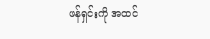ဖန်ရှင်းကို အထင်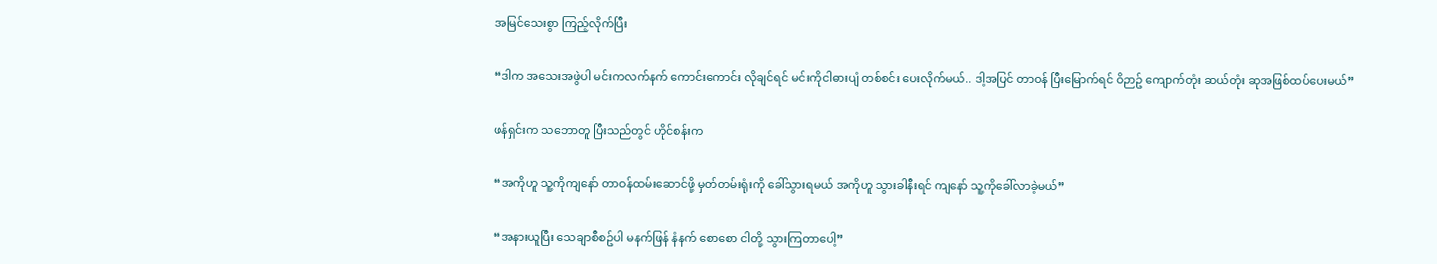အမြင်သေးစွာ ကြည့်လိုက်ပြီး

“ဒါက အသေးအဖွဲပါ မင်းကလက်နက် ကောင်းကောင်း လိုချင်ရင် မင်းကိုငါဓားပျံ တစ်စင်း ပေးလိုက်မယ်.. ဒါ့အပြင် တာဝန် ပြီးမြောက်ရင် ဝိဉာဥ် ကျောက်တုံး ဆယ်တုံး ဆုအဖြစ်ထပ်ပေးမယ်”

ဖန်ရှင်းက သဘောတူ ပြီးသည်တွင် ဟိုင်စန်းက

“အကိုဟူ သူ့ကိုကျနော် တာဝန်ထမ်းဆောင်ဖို့ မှတ်တမ်းရုံးကို ခေါ်သွားရမယ် အကိုဟူ သွားခါနီးရင် ကျနော် သူ့ကိုခေါ်လာခဲ့မယ်”

“အနားယူပြီး သေချာစီစဥ်ပါ မနက်ဖြန် နံနက် စောစော ငါတို့ သွားကြတာပေါ့”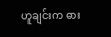ဟူချင်းက ဓား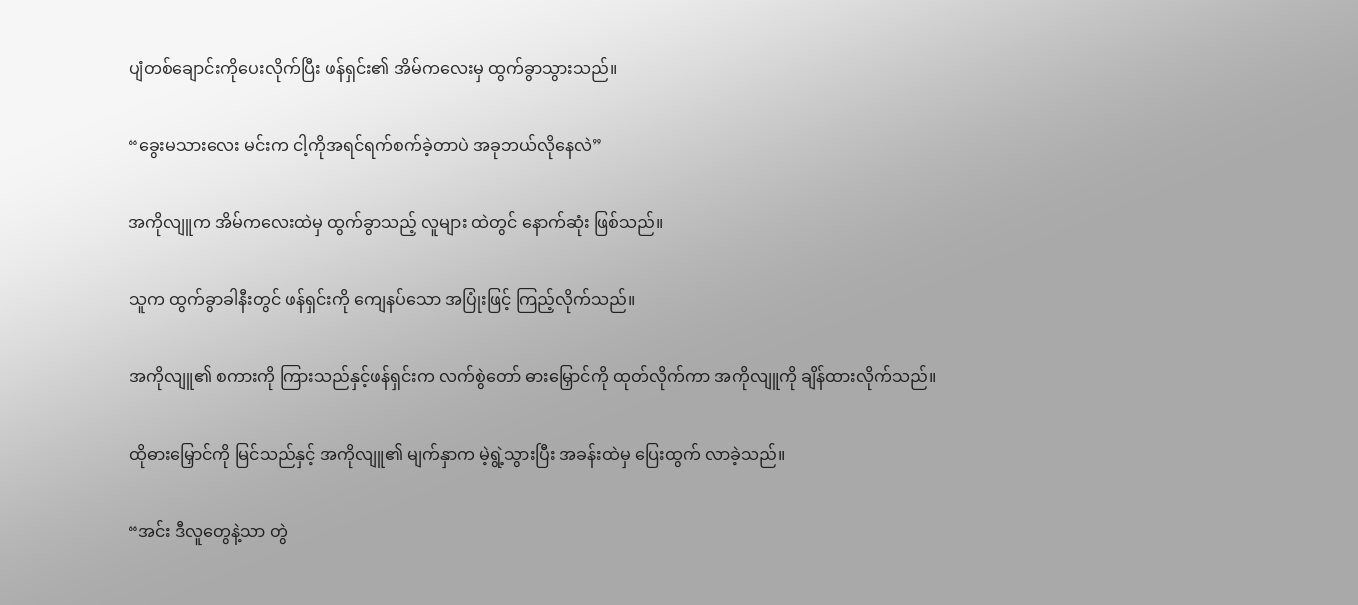ပျံတစ်ချောင်းကိုပေးလိုက်ပြီး ဖန်ရှင်း၏ အိမ်ကလေးမှ ထွက်ခွာသွားသည်။

“ခွေးမသားလေး မင်းက ငါ့ကိုအရင်ရက်စက်ခဲ့တာပဲ အခုဘယ်လိုနေလဲ”

အကိုလျူက အိမ်ကလေးထဲမှ ထွက်ခွာသည့် လူများ ထဲတွင် နောက်ဆုံး ဖြစ်သည်။

သူက ထွက်ခွာခါနီးတွင် ဖန်ရှင်းကို ကျေနပ်သော အပြုံးဖြင့် ကြည့်လိုက်သည်။

အကိုလျူ၏ စကားကို ကြားသည်နှင့်ဖန်ရှင်းက လက်စွဲတော် ဓားမြှောင်ကို ထုတ်လိုက်ကာ အကိုလျူကို ချိန်ထားလိုက်သည်။

ထိုဓားမြှောင်ကို မြင်သည်နှင့် အကိုလျူ၏ မျက်နှာက မဲ့ရွဲ့သွားပြီး အခန်းထဲမှ ပြေးထွက် လာခဲ့သည်။

“အင်း ဒီလူတွေနဲ့သာ တွဲ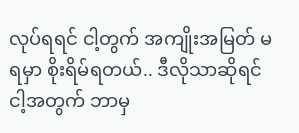လုပ်ရရင် ငါ့တွက် အကျိုးအမြတ် မရမှာ စိုးရိမ်ရတယ်.. ဒီလိုသာဆိုရင် ငါ့အတွက် ဘာမှ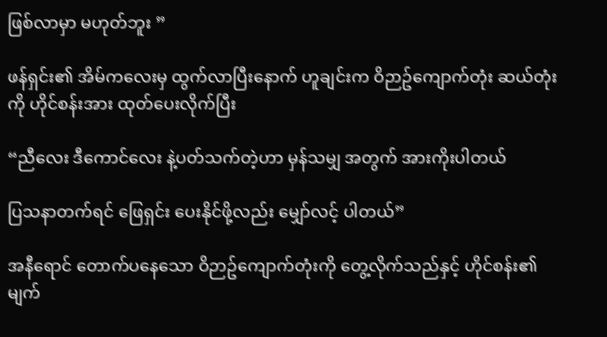ဖြစ်လာမှာ မဟုတ်ဘူး ”

ဖန်ရှင်း၏ အိမ်ကလေးမှ ထွက်လာပြီးနောက် ဟူချင်းက ဝိဉာဥ်ကျောက်တုံး ဆယ်တုံးကို ဟိုင်စန်းအား ထုတ်ပေးလိုက်ပြီး

“ညီလေး ဒီကောင်လေး နဲ့ပတ်သက်တဲ့ဟာ မှန်သမျှ အတွက် အားကိုးပါတယ်

ပြသနာတက်ရင် ဖြေရှင်း ပေးနိုင်ဖို့လည်း မျှော်လင့် ပါတယ်”

အနီရောင် တောက်ပနေသော ဝိဉာဥ်ကျောက်တုံးကို တွေ့လိုက်သည်နှင့် ဟိုင်စန်း၏ မျက်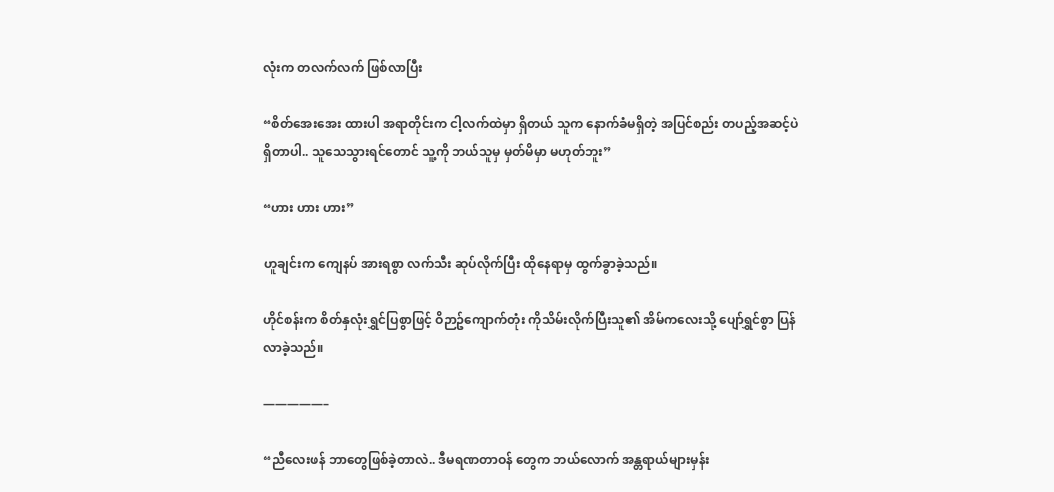လုံးက တလက်လက် ဖြစ်လာပြီး

“စိတ်အေးအေး ထားပါ အရာတိုင်းက ငါ့လက်ထဲမှာ ရှိတယ် သူက နောက်ခံမရှိတဲ့ အပြင်စည်း တပည့်အဆင့်ပဲ ရှိတာပါ.. သူသေသွားရင်တောင် သူ့ကို ဘယ်သူမှ မှတ်မိမှာ မဟုတ်ဘူး”

“ဟား ဟား ဟား”

ဟူချင်းက ကျေနပ် အားရစွာ လက်သီး ဆုပ်လိုက်ပြီး ထိုနေရာမှ ထွက်ခွာခဲ့သည်။

ဟိုင်စန်းက စိတ်နှလုံးရွှင်ပြစွာဖြင့် ဝိဉာဥ်ကျောက်တုံး ကိုသိမ်းလိုက်ပြီးသူ၏ အိမ်ကလေးသို့ ပျော်ရွှင်စွာ ပြန်လာခဲ့သည်။

—————–

“ညီလေးဖန် ဘာတွေဖြစ်ခဲ့တာလဲ.. ဒီမရဏတာဝန် တွေက ဘယ်လောက် အန္တရာယ်များမှန်း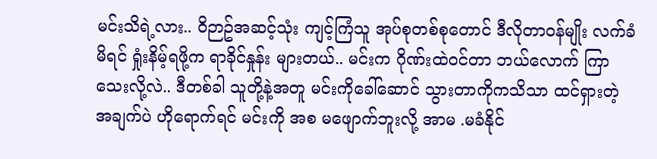မင်းသိရဲ့လား.. ဝိဉာဥ်အဆင့်သုံး ကျင့်ကြံသူ အုပ်စုတစ်စုတောင် ဒီလိုတာဝန်မျိုး လက်ခံ မိရင် ရှုံးနိမ့်ရဖို့က ရာခိုင်နှုန်း များတယ်.. မင်းက ဂိုဏ်းထဲဝင်တာ ဘယ်လောက် ကြာသေးလို့လဲ.. ဒီတစ်ခါ သူတို့နဲ့အတူ မင်းကိုခေါ်ဆောင် သွားတာကိုကသိသာ ထင်ရှားတဲ့ အချက်ပဲ ဟိုရောက်ရင် မင်းကို အစ မဖျောက်ဘူးလို့ အာမ .မခံနိုင်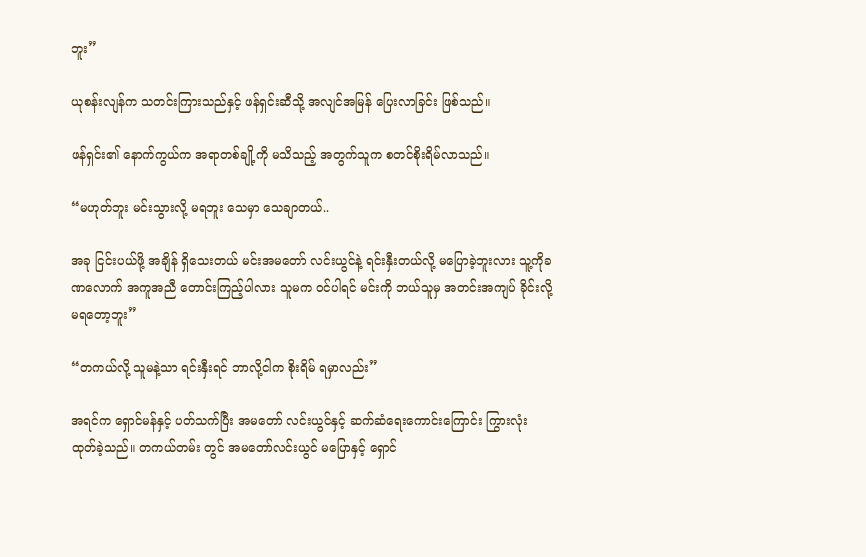ဘူး”

ယုစန်းလျန်က သတင်းကြားသည်နှင့် ဖန်ရှင်းဆီသို့ အလျင်အမြန် ပြေးလာခြင်း ဖြစ်သည်။

ဖန်ရှင်း၏ နောက်ကွယ်က အရာတစ်ချို့ကို မသိသည့် အတွက်သူက စတင်စိုးရိမ်လာသည်။

“မဟုတ်ဘူး မင်းသွားလို့ မရဘူး သေမှာ သေချာတယ်..

အခု ငြင်းပယ်ဖို့ အချိန် ရှိသေးတယ် မင်းအမတော် လင်းယွင်နဲ့ ရင်းနှီးတယ်လို့ မပြောခဲ့ဘူးလား သူ့ကိုခဏလောက် အကူအညီ တောင်းကြည့်ပါလား သူမက ဝင်ပါရင် မင်းကို ဘယ်သူမှ အတင်းအကျပ် ခိုင်းလို့ မရတော့ဘူး”

“တကယ်လို့ သူမနဲ့သာ ရင်းနှီးရင် ဘာလို့ငါက စိုးရိမ် ရမှာလည်း”

အရင်က ရှောင်မန်နှင့် ပတ်သက်ပြီး အမတော် လင်းယွင်နှင့် ဆက်ဆံရေးကောင်းကြောင်း ကြွားလုံး ထုတ်ခဲ့သည်။ တကယ်တမ်း တွင် အမတော်လင်းယွင် မပြောနှင့် ရှောင်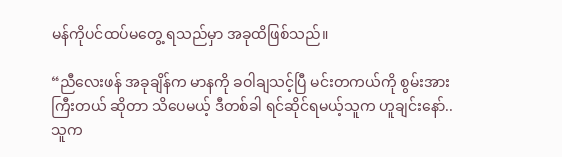မန်ကိုပင်ထပ်မတွေ့ ရသည်မှာ အခုထိဖြစ်သည်။

“ညီလေးဖန် အခုချိန်က မာနကို ခဝါချသင့်ပြီ မင်းတကယ်ကို စွမ်းအားကြီးတယ် ဆိုတာ သိပေမယ့် ဒီတစ်ခါ ရင်ဆိုင်ရမယ့်သူက ဟူချင်းနော်.. သူက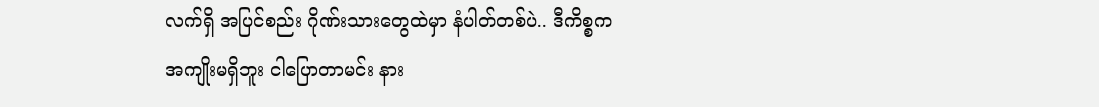လက်ရှိ အပြင်စည်း ဂိုဏ်းသားတွေထဲမှာ နံပါတ်တစ်ပဲ.. ဒီကိစ္စက အကျိုးမရှိဘူး ငါပြောတာမင်း နား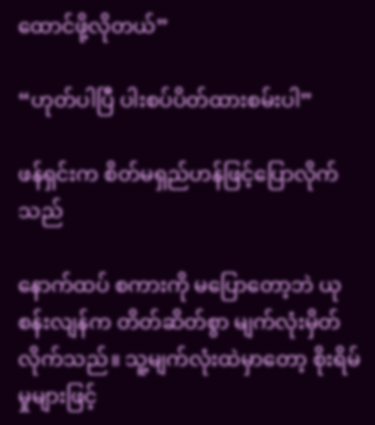ထောင်ဖို့လိုတယ်”

“ဟုတ်ပါပြီ ပါးစပ်ပိတ်ထားစမ်းပါ”

ဖန်ရှင်းက စိတ်မရှည်ဟန်ဖြင့်ပြောလိုက်သည်

နောက်ထပ် စကားကို မပြောတော့ဘဲ ယုစန်းလျန်က တိတ်ဆိတ်စွာ မျက်လုံးမှိတ်လိုက်သည်။ သူ့မျက်လုံးထဲမှာတော့ စိုးရိမ်မှုများဖြင့်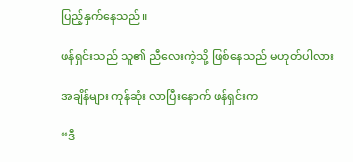ပြည့်နှက်နေသည်။

ဖန်ရှင်းသည် သူ၏ ညီလေးကဲ့သို့ ဖြစ်နေသည် မဟုတ်ပါလား

အချိန်များ ကုန်ဆုံး လာပြီးနောက် ဖန်ရှင်းက

“ဒီ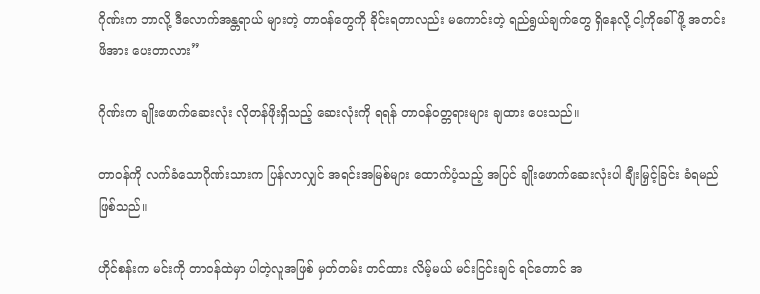ဂိုဏ်းက ဘာလို့ ဒီလောက်အန္တရာယ် များတဲ့ တာဝန်တွေကို ခိုင်းရတာလည်း မကောင်းတဲ့ ရည်ရွယ်ချက်တွေ ရှိနေလို့ ငါ့ကိုခေါ်ဖို့ အတင်း ဖိအား ပေးတာလား”

ဂိုဏ်းက ချိုးဖောက်ဆေးလုံး လိုတန်ဖိုးရှိသည့် ဆေးလုံးကို ရရန် တာဝန်ဝတ္တရားများ ချထား ပေးသည်။

တာဝန်ကို လက်ခံသောဂိုဏ်းသားက ပြန်လာလျှင် အရင်းအမြစ်များ ထောက်ပံ့သည့် အပြင် ချိုးဖောက်ဆေးလုံးပါ ချီးမြှင့်ခြင်း ခံရမည် ဖြစ်သည်။

ဟိုင်စန်းက မင်းကို တာဝန်ထဲမှာ ပါတဲ့လူအဖြစ် မှတ်တမ်း တင်ထား လိမ့်မယ် မင်းငြင်းချင် ရင်တောင် အ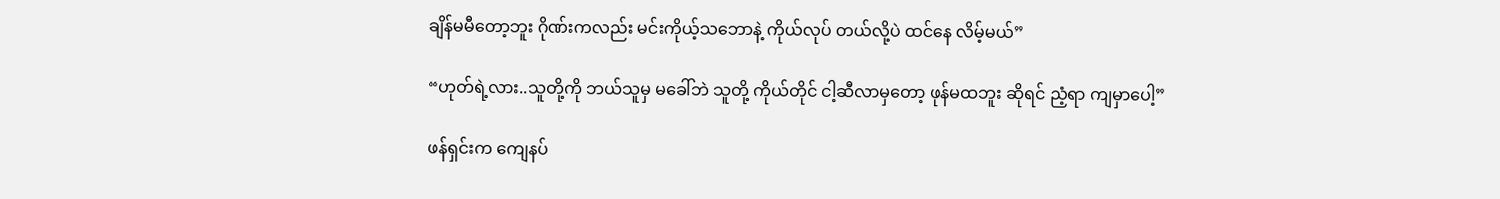ချိန်မမီတော့ဘူး ဂိုဏ်းကလည်း မင်းကိုယ့်သဘောနဲ့ ကိုယ်လုပ် တယ်လို့ပဲ ထင်နေ လိမ့်မယ်”

“ဟုတ်ရဲ့လား..သူတို့ကို ဘယ်သူမှ မခေါ်ဘဲ သူတို့ ကိုယ်တိုင် ငါ့ဆီလာမှတော့ ဖုန်မထဘူး ဆိုရင် ညံ့ရာ ကျမှာပေါ့”

ဖန်ရှင်းက ကျေနပ်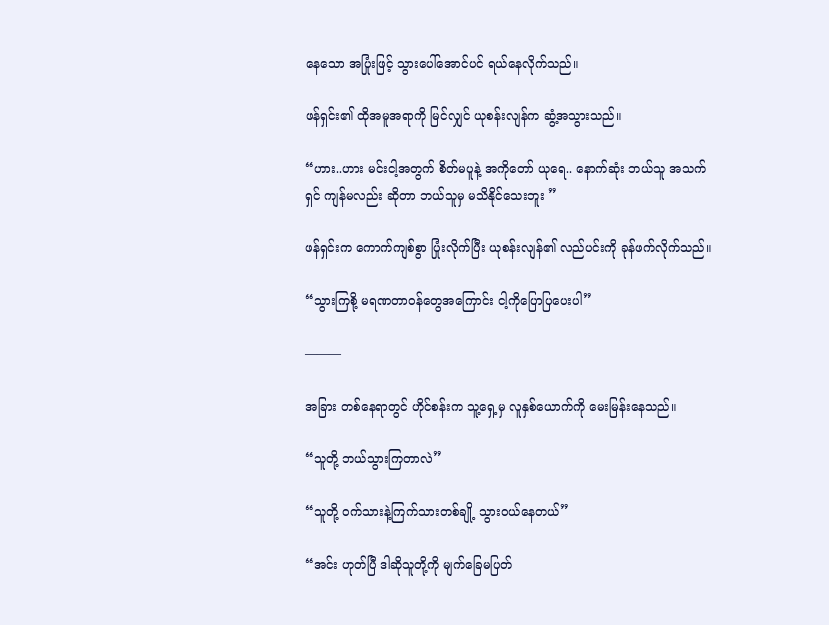နေသော အပြုံးဖြင့် သွားပေါ်အောင်ပင် ရယ်နေလိုက်သည်။

ဖန်ရှင်း၏ ထိုအမူအရာကို မြင်လျှင် ယုစန်းလျန်က ဆွံ့အသွားသည်။

“ဟား..ဟား မင်းငါ့အတွက် စိတ်မပူနဲ့ အကိုတော် ယုရေ.. နောက်ဆုံး ဘယ်သူ အသက်ရှင် ကျန်မလည်း ဆိုတာ ဘယ်သူမှ မသိနိုင်သေးဘူး ”

ဖန်ရှင်းက ကောက်ကျစ်စွာ ပြုံးလိုက်ပြီး ယုစန်းလျန်၏ လည်ပင်းကို ခုန်ဖက်လိုက်သည်။

“သွားကြစို့ မရဏတာဝန်တွေအကြောင်း ငါ့ကိုပြောပြပေးပါ”

———

အခြား တစ်နေရာတွင် ဟိုင်စန်းက သူ့ရှေ့မှ လူနှစ်ယောက်ကို မေးမြန်းနေသည်။

“သူတို့ ဘယ်သွားကြတာလဲ”

“သူတို့ ဝက်သားနဲ့ကြက်သားတစ်ချို့ သွားဝယ်နေတယ်”

“အင်း ဟုတ်ပြီ ဒါဆိုသူတို့ကို မျက်ခြေမပြတ်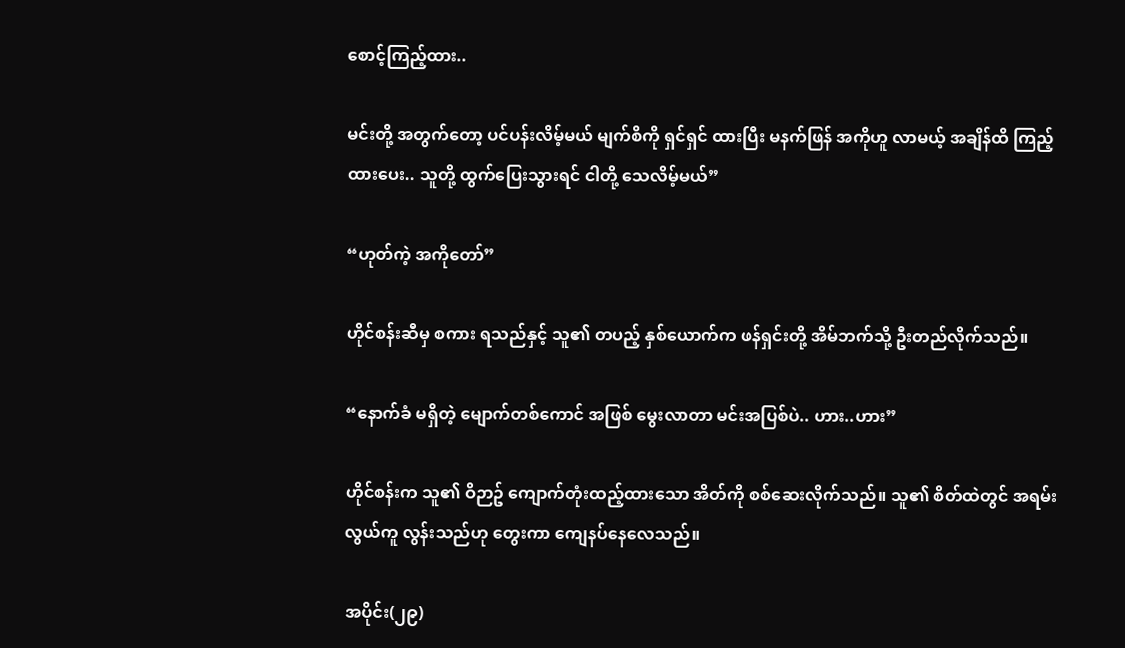စောင့်ကြည့်ထား..

မင်းတို့ အတွက်တော့ ပင်ပန်းလိမ့်မယ် မျက်စိကို ရှင်ရှင် ထားပြီး မနက်ဖြန် အကိုဟူ လာမယ့် အချိန်ထိ ကြည့်ထားပေး.. သူတို့ ထွက်ပြေးသွားရင် ငါတို့ သေလိမ့်မယ်”

“ဟုတ်ကဲ့ အကိုတော်”

ဟိုင်စန်းဆီမှ စကား ရသည်နှင့် သူ၏ တပည့် နှစ်ယောက်က ဖန်ရှင်းတို့ အိမ်ဘက်သို့ ဦးတည်လိုက်သည်။

“နောက်ခံ မရှိတဲ့ မျောက်တစ်ကောင် အဖြစ် မွေးလာတာ မင်းအပြစ်ပဲ.. ဟား..ဟား”

ဟိုင်စန်းက သူ၏ ဝိဉာဥ် ကျောက်တုံးထည့်ထားသော အိတ်ကို စစ်ဆေးလိုက်သည်။ သူ၏ စိတ်ထဲတွင် အရမ်းလွယ်ကူ လွန်းသည်ဟု တွေးကာ ကျေနပ်နေလေသည်။

အပိုင်း(၂၉)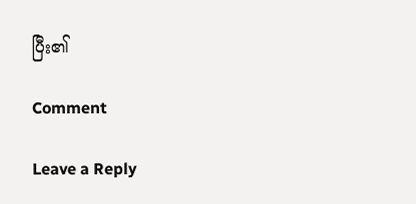ပြီး၏

Comment

Leave a Reply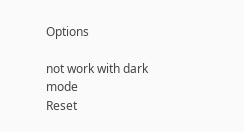Options

not work with dark mode
Reset